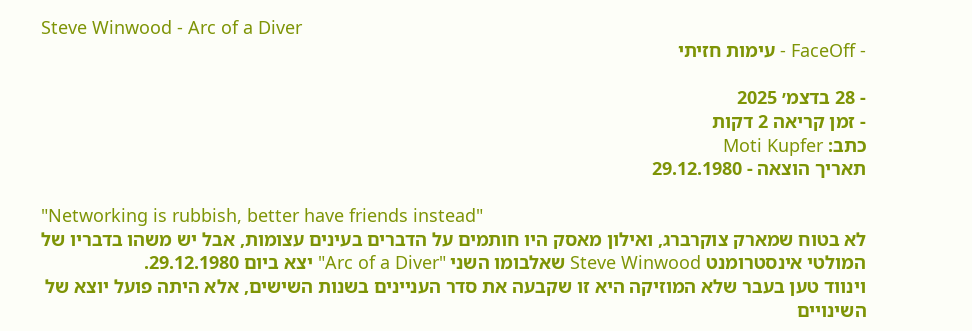Steve Winwood - Arc of a Diver
- FaceOff - עימות חזיתי

- 28 בדצמ׳ 2025
- זמן קריאה 2 דקות
כתב: Moti Kupfer
תאריך הוצאה - 29.12.1980

"Networking is rubbish, better have friends instead"
לא בטוח שמארק צוקרברג, ואילון מאסק היו חותמים על הדברים בעינים עצומות, אבל יש משהו בדבריו של המולטי אינסטרומנט Steve Winwood שאלבומו השני "Arc of a Diver" יצא ביום 29.12.1980.
וינווד טען בעבר שלא המוזיקה היא זו שקבעה את סדר העניינים בשנות השישים, אלא היתה פועל יוצא של השינויים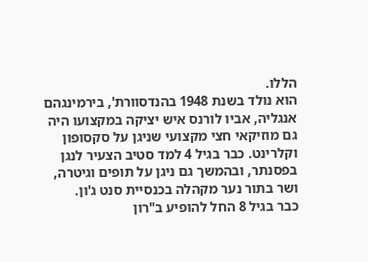הללו.
הוא נולד בשנת 1948 בהנדסוורת', בירמינגהם אנגליה, אביו לורנס איש יציקה במקצועו היה גם מוזיקאי חצי מקצועי שניגן על סקסופון וקלרינט. כבר בגיל 4 למד סטיב הצעיר לנגן בפסנתר, ובהמשך גם ניגן על תופים וגיטרה, ושר בתור נער מקהלה בכנסיית סנט ג'ון.
כבר בגיל 8 החל להופיע ב"רון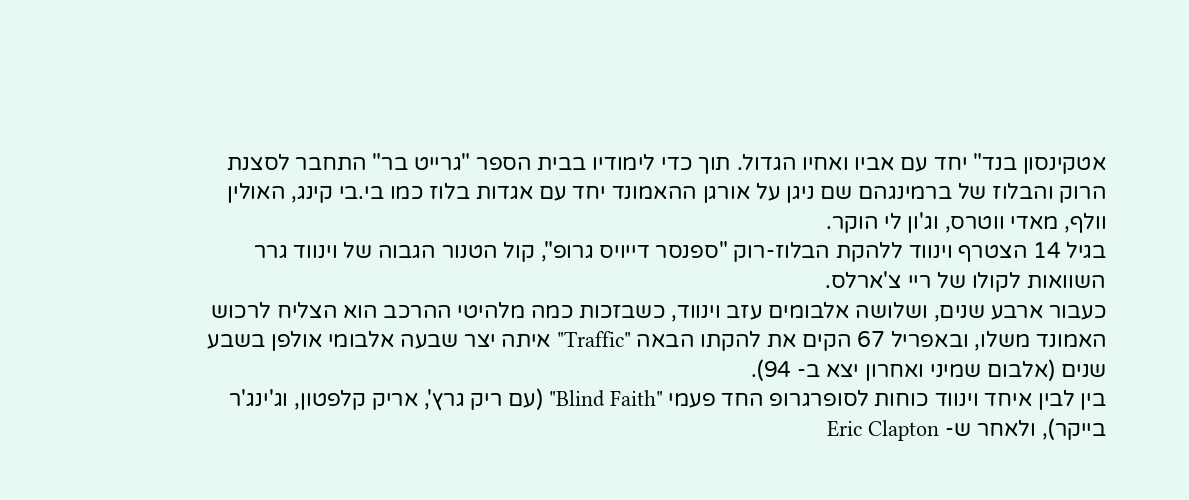אטקינסון בנד" יחד עם אביו ואחיו הגדול. תוך כדי לימודיו בבית הספר "גרייט בר" התחבר לסצנת הרוק והבלוז של ברמינגהם שם ניגן על אורגן ההאמונד יחד עם אגדות בלוז כמו בי.בי קינג, האולין וולף, מאדי ווטרס, וג'ון לי הוקר.
בגיל 14 הצטרף וינווד ללהקת הבלוז-רוק "ספנסר דייויס גרופ", קול הטנור הגבוה של וינווד גרר השוואות לקולו של ריי צ'ארלס.
כעבור ארבע שנים, ושלושה אלבומים עזב וינווד, כשבזכות כמה מלהיטי ההרכב הוא הצליח לרכוש האמונד משלו, ובאפריל 67 הקים את להקתו הבאה "Traffic" איתה יצר שבעה אלבומי אולפן בשבע שנים (אלבום שמיני ואחרון יצא ב- 94).
בין לבין איחד וינווד כוחות לסופרגרופ החד פעמי "Blind Faith" (עם ריק גרץ', אריק קלפטון, וג'ינג'ר בייקר), ולאחר ש- Eric Clapton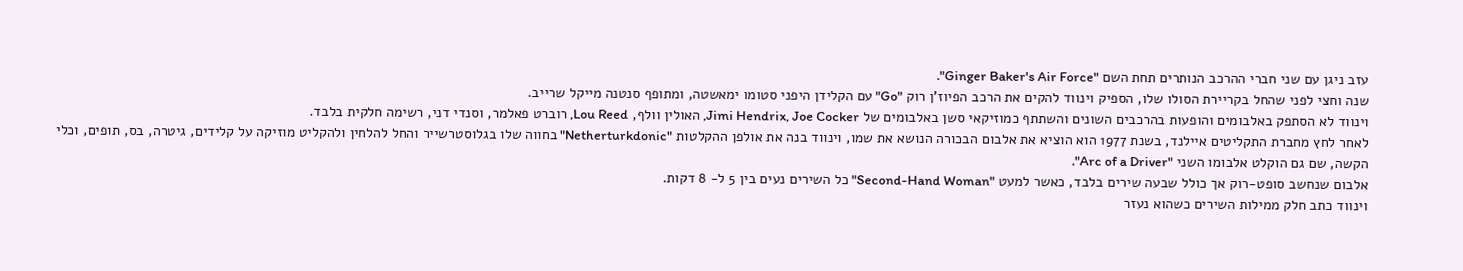עזב ניגן עם שני חברי ההרכב הנותרים תחת השם "Ginger Baker's Air Force".
שנה וחצי לפני שהחל בקריירת הסולו שלו, הספיק וינווד להקים את הרכב הפיוז'ן רוק "Go" עם הקלידן היפני סטומו ימאשטה, ומתופף סנטנה מייקל שרייב.
וינווד לא הסתפק באלבומים והופעות בהרכבים השונים והשתתף כמוזיקאי סשן באלבומים של Jimi Hendrix, Joe Cocker, האולין וולף, Lou Reed, רוברט פאלמר, וסנדי דני, רשימה חלקית בלבד.
לאחר לחץ מחברת התקליטים איילנד, בשנת 1977 הוא הוציא את אלבום הבכורה הנושא את שמו, וינווד בנה את אולפן ההקלטות "Netherturkdonic" בחווה שלו בגלוסטרשייר והחל להלחין ולהקליט מוזיקה על קלידים, גיטרה, בס, תופים, וכלי הקשה, שם גם הוקלט אלבומו השני "Arc of a Driver".
אלבום שנחשב סופט-רוק אך כולל שבעה שירים בלבד, כאשר למעט "Second-Hand Woman" כל השירים נעים בין 5 ל- 8 דקות.
וינווד כתב חלק ממילות השירים כשהוא נעזר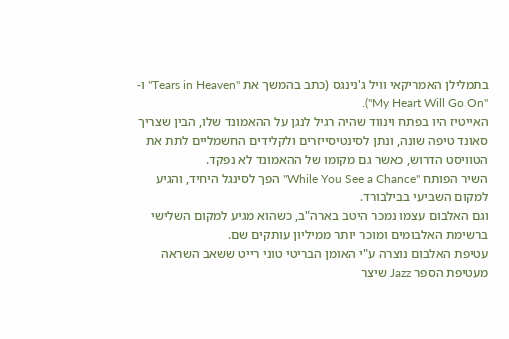בתמלילן האמריקאי וויל ג'נינגס (כתב בהמשך את "Tears in Heaven" ו- "My Heart Will Go On").
האייטיז היו בפתח וינווד שהיה רגיל לנגן על ההאמונד שלו, הבין שצריך סאונד טיפה שונה, ונתן לסינטיסייזרים ולקלידים החשמליים לתת את הטוויסט הדרוש, כאשר גם מקומו של ההאמונד לא נפקד.
השיר הפותח "While You See a Chance" הפך לסינגל היחיד, והגיע למקום השביעי בבילבורד.
וגם האלבום עצמו נמכר היטב בארה"ב, כשהוא מגיע למקום השלישי ברשימת האלבומים ומוכר יותר ממיליון עותקים שם.
עטיפת האלבום נוצרה ע"י האומן הבריטי טוני רייט ששאב השראה מעטיפת הספר Jazz שיצר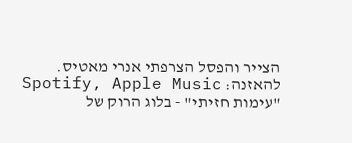הצייר והפסל הצרפתי אנרי מאטיס.
להאזנה: Spotify, Apple Music
"עימות חזיתי" - בלוג הרוק של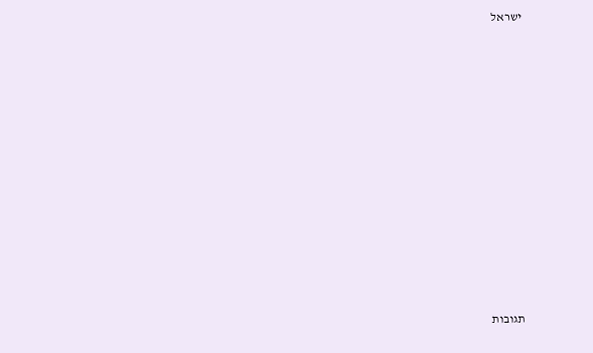ישראל













תגובות